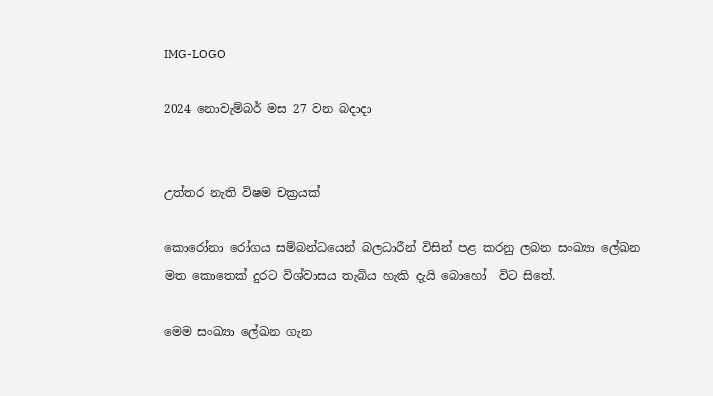IMG-LOGO

2024 නොවැම්බර් මස 27 වන බදාදා


උත්තර නැති විෂම චක්‍රයක්

කොරෝනා රෝගය සම්බන්ධයෙන් බලධාරීන් විසින් පළ කරනු ලබන සංඛ්‍යා ලේඛන මත කොතෙක් දුරට විශ්වාසය තැබිය හැකි දැයි බොහෝ  විට සිතේ.

මෙම සංඛ්‍යා ලේඛන ගැන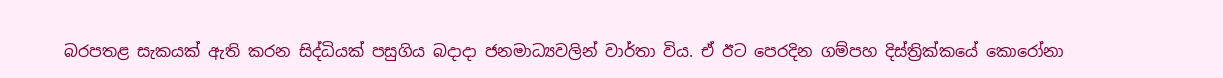බරපතළ සැකයක් ඇති කරන සිද්ධියක් පසුගිය බදාදා ජනමාධ්‍යවලින් වාර්තා විය. ඒ ඊට පෙරදින ගම්පහ දිස්ත්‍රික්කයේ කොරෝනා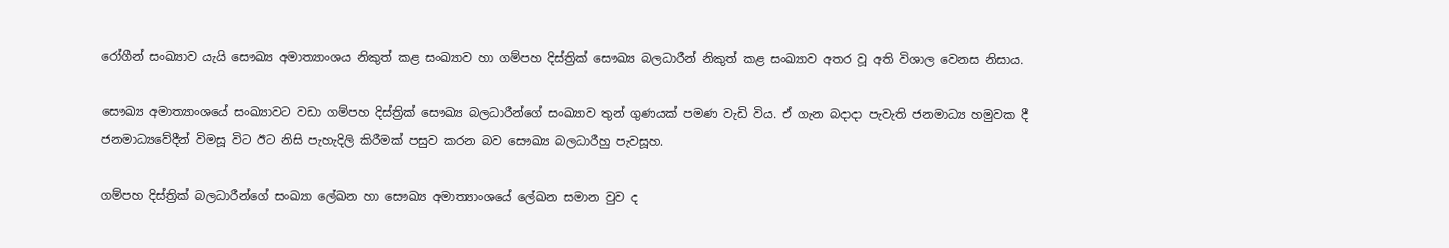රෝගීන් සංඛ්‍යාව යැයි සෞඛ්‍ය අමාත්‍යාංශය නිකුත් කළ සංඛ්‍යාව හා ගම්පහ දිස්ත්‍රික් සෞඛ්‍ය බලධාරීන් නිකුත් කළ සංඛ්‍යාව අතර වූ අති විශාල වෙනස නිසාය.

සෞඛ්‍ය අමාත්‍යාංශයේ සංඛ්‍යාවට වඩා ගම්පහ දිස්ත්‍රික් සෞඛ්‍ය බලධාරීන්ගේ සංඛ්‍යාව තුන් ගුණයක් පමණ වැඩි විය. ඒ ගැන බදාදා පැවැති ජනමාධ්‍ය හමුවක දී ජනමාධ්‍යවේදීන් විමසූ විට ඊට නිසි පැහැදිලි කිරීමක් පසුව කරන බව සෞඛ්‍ය බලධාරීහු පැවසූහ.

ගම්පහ දිස්ත්‍රික් බලධාරීන්ගේ සංඛ්‍යා ලේඛන හා සෞඛ්‍ය අමාත්‍යාංශයේ ලේඛන සමාන වුව ද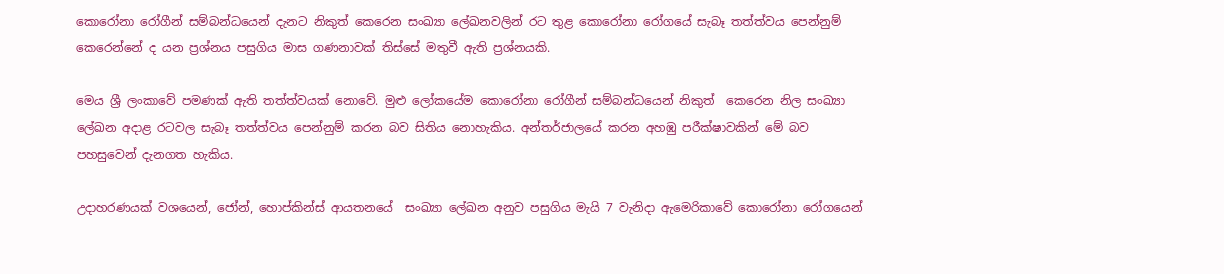කොරෝනා රෝගීන් සම්බන්ධයෙන් දැනට නිකුත් කෙරෙන සංඛ්‍යා ලේඛනවලින් රට තුළ කොරෝනා රෝගයේ සැබෑ තත්ත්වය පෙන්නුම් කෙරෙන්නේ ද යන ප්‍රශ්නය පසුගිය මාස ගණනාවක් තිස්සේ මතුවී ඇති ප්‍රශ්නයකි.

මෙය ශ්‍රී ලංකාවේ පමණක් ඇති තත්ත්වයක් නොවේ. මුළු ලෝකයේම කොරෝනා රෝගීන් සම්බන්ධයෙන් නිකුත්  කෙරෙන නිල සංඛ්‍යා ලේඛන අදාළ රටවල සැබෑ තත්ත්වය පෙන්නුම් කරන බව සිතිය නොහැකිය. අන්තර්ජාලයේ කරන අහඹු පරීක්ෂාවකින් මේ බව පහසුවෙන් දැනගත හැකිය.

උදාහරණයක් වශයෙන්, ජෝන්, හොප්කින්ස් ආයතනයේ  සංඛ්‍යා ලේඛන අනුව පසුගිය මැයි 7 වැනිදා ඇමෙරිකාවේ කොරෝනා රෝගයෙන්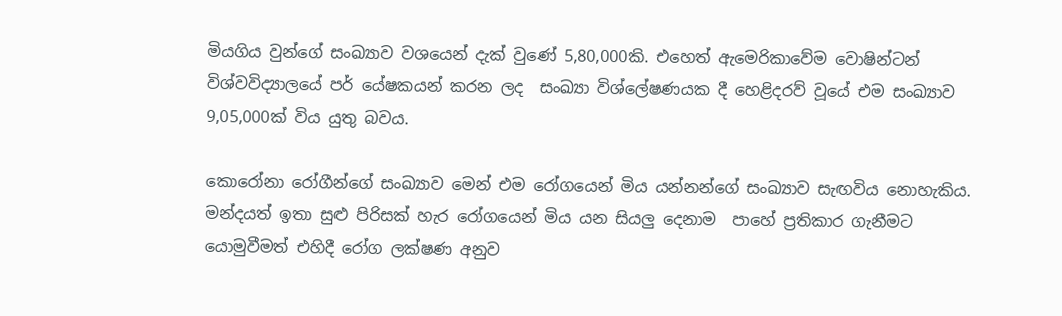මියගිය වුන්ගේ සංඛ්‍යාව වශයෙන් දැක් වුණේ 5,80,000කි. එහෙත් ඇමෙරිකාවේම වොෂින්ටන් විශ්වවිද්‍යාලයේ පර් යේෂකයන් කරන ලද  සංඛ්‍යා විශ්ලේෂණයක දී හෙළිදරව් වූයේ එම සංඛ්‍යාව 9,05,000ක් විය යුතු බවය.

කොරෝනා රෝගීන්ගේ සංඛ්‍යාව මෙන් එම රෝගයෙන් මිය යන්නන්ගේ සංඛ්‍යාව සැඟවිය නොහැකිය. මන්දයත් ඉතා සුළු පිරිසක් හැර රෝගයෙන් මිය යන සියලු දෙනාම  පාහේ ප්‍රතිකාර ගැනීමට යොමුවීමත් එහිදී රෝග ලක්ෂණ අනුව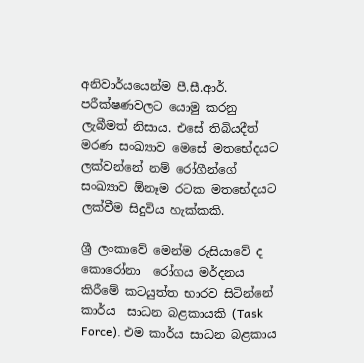අනිවාර්යයෙන්ම පී.සී.ආර්. පරීක්ෂණවලට යොමු කරනු ලැබීමත් නිසාය. එසේ තිබියදීත් මරණ සංඛ්‍යාව මෙසේ මතභේදයට ලක්වන්නේ නම් රෝගීන්ගේ සංඛ්‍යාව ඕනෑම රටක මතභේදයට ලක්වීම සිදුවිය හැක්කකි.

ශ්‍රී ලංකාවේ මෙන්ම රුසියාවේ ද කොරෝනා  රෝගය මර්දනය කිරීමේ කටයුත්ත භාරව සිටින්නේ කාර්ය  සාධන බළකායකි (Task Force). එම කාර්ය සාධන බළකාය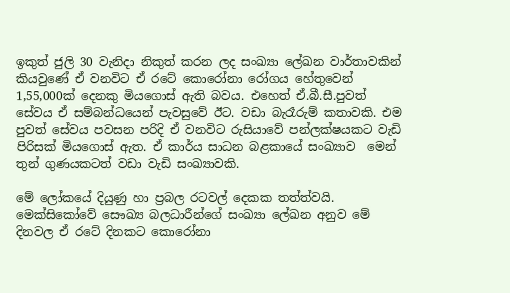ඉකුත් ජුලි 30 වැනිදා නිකුත් කරන ලද සංඛ්‍යා ලේඛන වාර්තාවකින් කියවුණේ ඒ වනවිට ඒ රටේ කොරෝනා රෝගය හේතුවෙන් 1,55,000ක් දෙනකු මියගොස් ඇති බවය. එහෙත් ඒ.බී.සී.පුවත් සේවය ඒ සම්බන්ධයෙන් පැවසුවේ ඊට. වඩා බැරෑරුම් කතාවකි. එම පුවත් සේවය පවසන පරිදි ඒ වනවිට රුසියාවේ පන්ලක්ෂයකට වැඩි පිරිසක් මියගොස් ඇත. ඒ කාර්ය සාධන බළකායේ සංඛ්‍යාව  මෙන් තුන් ගුණයකටත් වඩා වැඩි සංඛ්‍යාවකි.

මේ ලෝකයේ දියුණු හා ප්‍රබල රටවල් දෙකක තත්ත්වයි. මෙක්සිකෝවේ සෞඛ්‍ය බලධාරීන්ගේ සංඛ්‍යා ලේඛන අනුව මේ දිනවල ඒ රටේ දිනකට කොරෝනා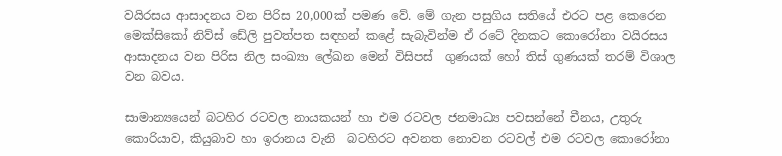වයිරසය ආසාදනය වන පිරිස 20,000ක් පමණ වේ. මේ ගැන පසුගිය සතියේ එරට පළ කෙරෙන මෙක්සිකෝ නිව්ස් ඩේලි පුවත්පත සඳහන් කළේ සැබැවින්ම ඒ රටේ දිනකට කොරෝනා වයිරසය ආසාදනය වන පිරිස නිල සංඛ්‍යා ලේඛන මෙන් විසිපස්  ගුණයක් හෝ තිස් ගුණයක් තරම් විශාල වන බවය.

සාමාන්‍යයෙන් බටහිර රටවල නායකයන් හා එම රටවල ජනමාධ්‍ය පවසන්නේ චීනය, උතුරු කොරියාව, කියුබාව හා ඉරානය වැනි  බටහිරට අවනත නොවන රටවල් එම රටවල කොරෝනා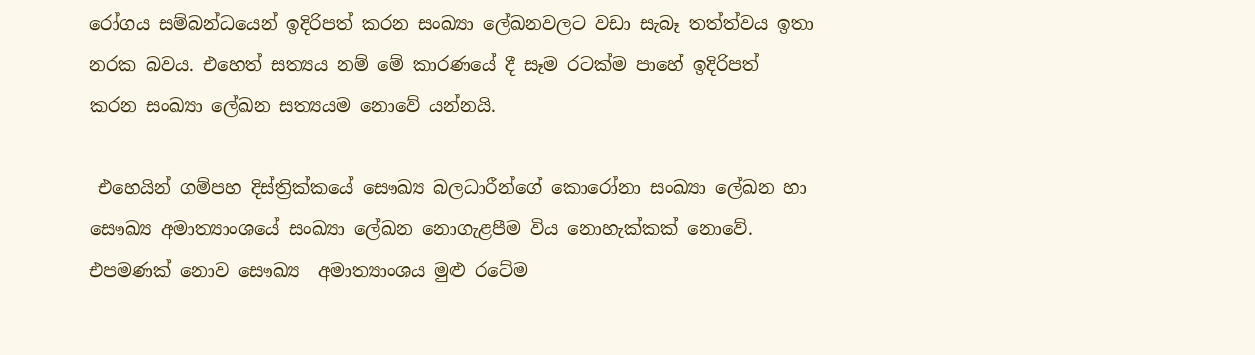රෝගය සම්බන්ධයෙන් ඉදිරිපත් කරන සංඛ්‍යා ලේඛනවලට වඩා සැබෑ තත්ත්වය ඉතා නරක බවය. එහෙත් සත්‍යය නම් මේ කාරණයේ දී සෑම රටක්ම පාහේ ඉදිරිපත් කරන සංඛ්‍යා ලේඛන සත්‍යයම නොවේ යන්නයි.

 එහෙයින් ගම්පහ දිස්ත්‍රික්කයේ සෞඛ්‍ය බලධාරීන්ගේ කොරෝනා සංඛ්‍යා ලේඛන හා සෞඛ්‍ය අමාත්‍යාංශයේ සංඛ්‍යා ලේඛන නොගැළපීම විය නොහැක්කක් නොවේ. එපමණක් නොව සෞඛ්‍ය  අමාත්‍යාංශය මුළු රටේම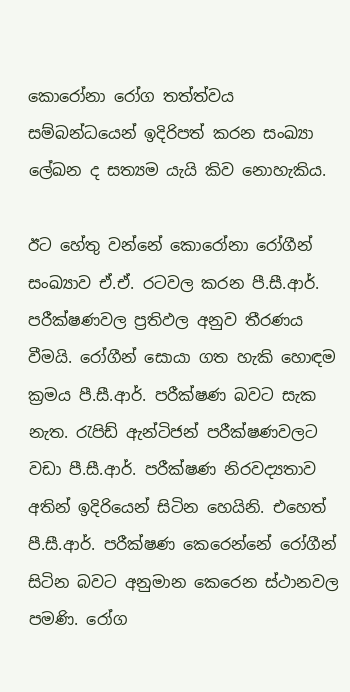කොරෝනා රෝග තත්ත්වය සම්බන්ධයෙන් ඉදිරිපත් කරන සංඛ්‍යා ලේඛන ද සත්‍යම යැයි කිව නොහැකිය.

ඊට හේතු වන්නේ කොරෝනා රෝගීන් සංඛ්‍යාව ඒ.ඒ. රටවල කරන පී.සී.ආර්. පරීක්ෂණවල ප්‍රතිඵල අනුව තීරණය වීමයි. රෝගීන් සොයා ගත හැකි හොඳම ක්‍රමය පී.සී.ආර්. පරීක්ෂණ බවට සැක නැත. රැපිඩ් ඇන්ටිජන් පරීක්ෂණවලට වඩා පී.සී.ආර්. පරීක්ෂණ නිරවද්‍යතාව අතින් ඉදිරියෙන් සිටින හෙයිනි. එහෙත් පී.සී.ආර්. පරීක්ෂණ කෙරෙන්නේ රෝගීන් සිටින බවට අනුමාන කෙරෙන ස්ථානවල පමණි. රෝග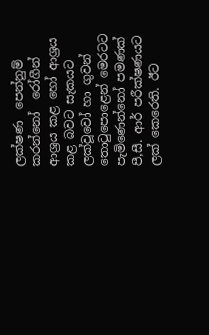ලක්ෂණ  පෙන්නුම් කරන්නෝ  රෝගීන් ආශ්‍රය කළ හෝ ආශ්‍රය කළ බවට සැකයට ලක්වූවෝ හා ගුවන් තොටුපොළෙන් මෙරටට පැමිණෙන්නෝ පමණක් පී,සී. ආර් පරීක්ෂණයට ලක් කෙරෙති. ඊට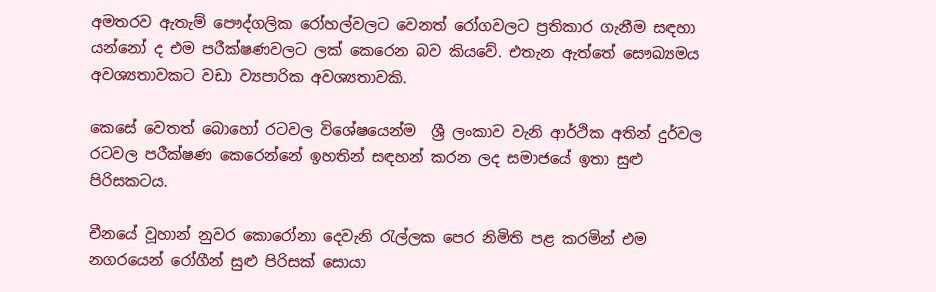අමතරව ඇතැම් පෞද්ගලික රෝහල්වලට වෙනත් රෝගවලට ප්‍රතිකාර ගැනීම සඳහා යන්නෝ ද එම පරීක්ෂණවලට ලක් කෙරෙන බව කියවේ. එතැන ඇත්තේ සෞඛ්‍යමය අවශ්‍යතාවකට වඩා ව්‍යපාරික අවශ්‍යතාවකි.

කෙසේ වෙතත් බොහෝ රටවල විශේෂයෙන්ම  ශ්‍රී ලංකාව වැනි ආර්ථික අතින් දුර්වල රටවල පරීක්ෂණ කෙරෙන්නේ ඉහතින් සඳහන් කරන ලද සමාජයේ ඉතා සුළු  පිරිසකටය.

චීනයේ වූහාන් නුවර කොරෝනා දෙවැනි රැල්ලක පෙර නිමිති පළ කරමින් එම නගරයෙන් රෝගීන් සුළු පිරිසක් සොයා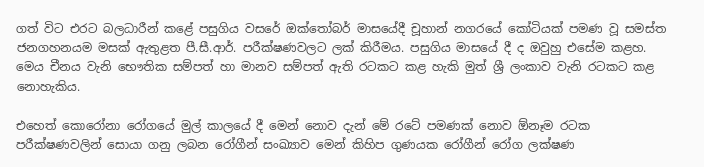ගත් විට එරට බලධාරීන් කළේ පසුගිය වසරේ ඔක්තෝබර් මාසයේදී චූහාන් නගරයේ කෝටියක් පමණ වූ සමස්ත ජනගහනයම මසක් ඇතුළත පී.සී.ආර්. පරීක්ෂණවලට ලක් කිරීමය. පසුගිය මාසයේ දී ද ඔවුහු එසේම කළහ. මෙය චීනය වැනි භෞතික සම්පත් හා මානව සම්පත් ඇති රටකට කළ හැකි මුත් ශ්‍රී ලංකාව වැනි රටකට කළ නොහැකිය.

එහෙත් කොරෝනා රෝගයේ මුල් කාලයේ දී මෙන් නොව දැන් මේ රටේ පමණක් නොව ඕනෑම රටක පරීක්ෂණවලින් සොයා ගනු ලබන රෝගීන් සංඛ්‍යාව මෙන් කිහිප ගුණයක රෝගීන් රෝග ලක්ෂණ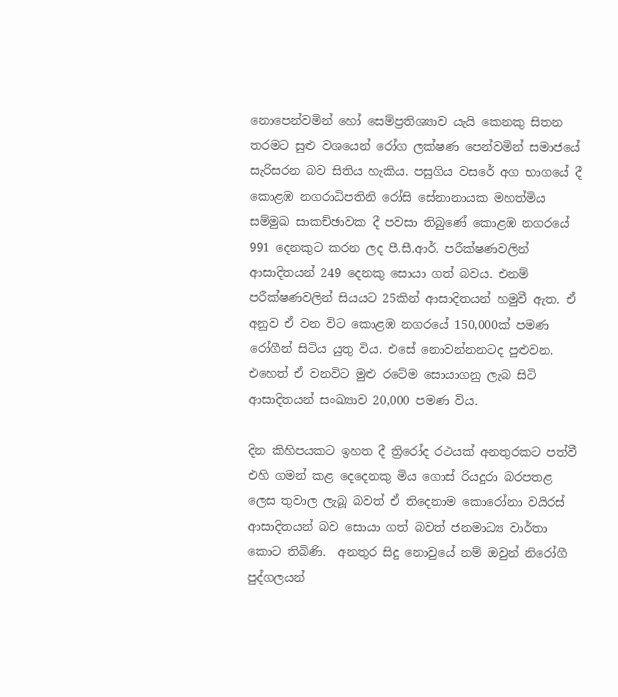නොපෙන්වමින් හෝ සෙම්ප්‍රතිශ්‍යාව යැයි කෙනකු සිතන තරමට සුළු වශයෙන් රෝග ලක්ෂණ පෙන්වමින් සමාජයේ සැරිසරන බව සිතිය හැකිය. පසුගිය වසරේ අග භාගයේ දී කොළඹ නගරාධිපතිනි රෝසි සේනානායක මහත්මිය සම්මුඛ සාකච්ඡාවක දී පවසා තිබුණේ කොළඹ නගරයේ 991 දෙනකුට කරන ලද පී.සී.ආර්. පරීක්ෂණවලින් ආසාදිතයන් 249 දෙනකු සොයා ගත් බවය. එනම් පරීක්ෂණවලින් සියයට 25කින් ආසාදිතයන් හමුවී ඇත. ඒ අනුව ඒ වන විට කොළඹ නගරයේ 150,000ක් පමණ රෝගීන් සිටිය යුතු විය. එසේ නොවන්නනටද පුළුවන. එහෙත් ඒ වනවිට මුළු රටේම සොයාගනු ලැබ සිටි ආසාදිතයන් සංඛ්‍යාව 20,000 පමණ විය.

දින කිහිපයකට ඉහත දී ත්‍රිරෝද රථයක් අනතුරකට පත්වී එහි ගමන් කළ දෙදෙනකු මිය ගොස් රියදුරා බරපතළ ලෙස තුවාල ලැබූ බවත් ඒ තිදෙනාම කොරෝනා වයිරස් ආසාදිතයන් බව සොයා ගත් බවත් ජනමාධ්‍ය වාර්තා කොට තිබිණි.  අනතුර සිදු නොවුයේ නම් ඔවුන් නිරෝගී පුද්ගලයන්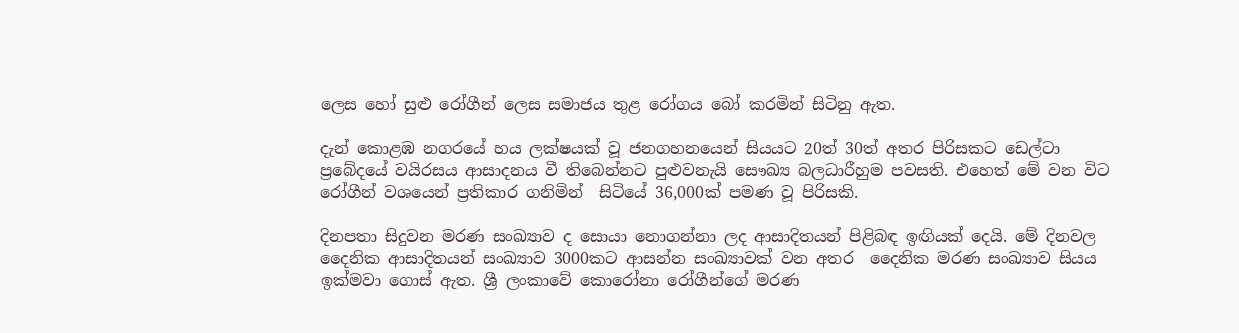ලෙස හෝ සුළු රෝගීන් ලෙස සමාජය තුළ රෝගය බෝ කරමින් සිටිනු ඇත.

දැන් කොළඹ නගරයේ හය ලක්ෂයක් වූ ජනගහනයෙන් සියයට 20ත් 30ත් අතර පිරිසකට ඩෙල්ටා ප්‍රබේදයේ වයිරසය ආසාදනය වී තිබෙන්නට පුළුවනැයි සෞඛ්‍ය බලධාරීහුම පවසති. එහෙත් මේ වන විට රෝගීන් වශයෙන් ප්‍රතිකාර ගනිමින්  සිටියේ 36,000ක් පමණ වූ පිරිසකි.

දිනපතා සිදුවන මරණ සංඛ්‍යාව ද සොයා නොගන්නා ලද ආසාදිතයන් පිළිබඳ ඉඟියක් දෙයි. මේ දිනවල දෛනික ආසාදිතයන් සංඛ්‍යාව 3000කට ආසන්න සංඛ්‍යාවක් වන අතර  දෛනික මරණ සංඛ්‍යාව සියය ඉක්මවා ගොස් ඇත. ශ්‍රී ලංකාවේ කොරෝනා රෝගීන්ගේ මරණ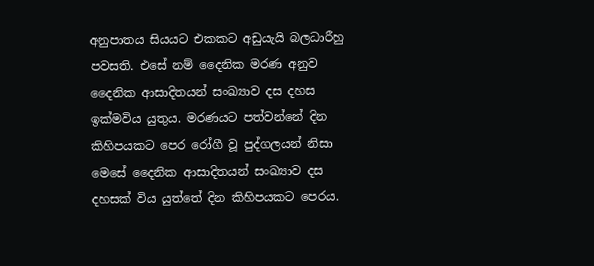අනුපාතය සියයට එකකට අඩුයැයි බලධාරීහු පවසති. එසේ නම් දෛනික මරණ අනුව දෛනික ආසාදිතයන් සංඛ්‍යාව දස දහස ඉක්මවිය යුතුය. මරණයට පත්වන්නේ දින කිහිපයකට පෙර රෝගී වූ පුද්ගලයන් නිසා මෙසේ දෛනික ආසාදිතයන් සංඛ්‍යාව දස දහසක් විය යුත්තේ දින කිහිපයකට පෙරය.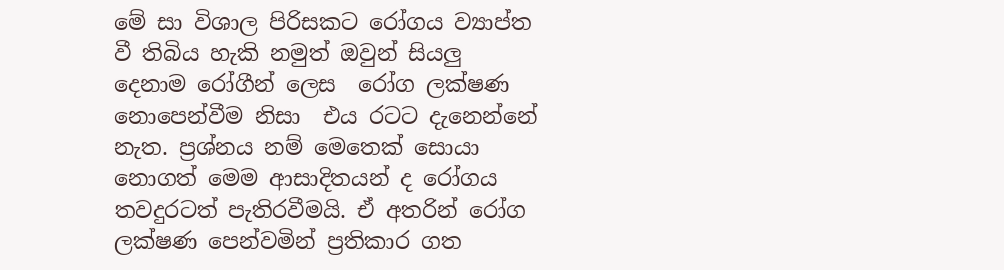මේ සා විශාල පිරිසකට රෝගය ව්‍යාප්ත වී තිබිය හැකි නමුත් ඔවුන් සියලු දෙනාම රෝගීන් ලෙස  රෝග ලක්ෂණ නොපෙන්වීම නිසා  එය රටට දැනෙන්නේ නැත. ප්‍රශ්නය නම් මෙතෙක් සොයා නොගත් මෙම ආසාදිතයන් ද රෝගය තවදුරටත් පැතිරවීමයි. ඒ අතරින් රෝග ලක්ෂණ පෙන්වමින් ප්‍රතිකාර ගත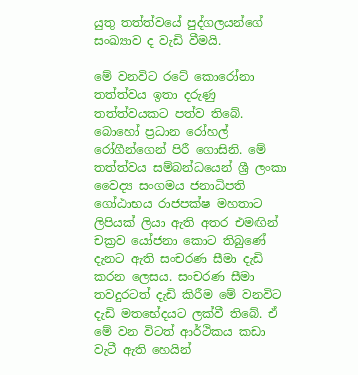යුතු තත්ත්වයේ පුද්ගලයන්ගේ සංඛ්‍යාව ද වැඩි වීමයි.

මේ වනවිට රටේ කොරෝනා තත්ත්වය ඉතා දරුණු තත්ත්වයකට පත්ව තිබේ. බොහෝ ප්‍රධාන රෝහල් රෝගීන්ගෙන් පිරී ගොසිනි. මේ තත්ත්වය සම්බන්ධයෙන් ශ්‍රී ලංකා වෛද්‍ය සංගමය ජනාධිපති ගෝඨාභය රාජපක්ෂ මහතාට ලිපියක් ලියා ඇති අතර එමඟින් චක්‍රව යෝජනා කොට තිබුණේ දැනට ඇති සංචරණ සීමා දැඩි කරන ලෙසය. සංචරණ සීමා තවදුරටත් දැඩි කිරීම මේ වනවිට දැඩි මතභේදයට ලක්වී තිබේ. ඒ මේ වන විටත් ආර්ථිකය කඩා වැටී ඇති හෙයින්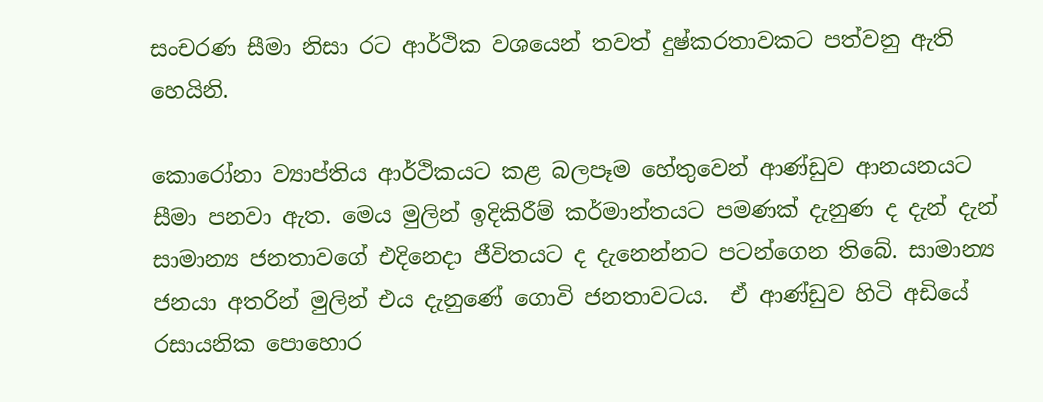සංචරණ සීමා නිසා රට ආර්ථික වශයෙන් තවත් දුෂ්කරතාවකට පත්වනු ඇති හෙයිනි.

කොරෝනා ව්‍යාප්තිය ආර්ථිකයට කළ බලපෑම හේතුවෙන් ආණ්ඩුව ආනයනයට සීමා පනවා ඇත. මෙය මුලින් ඉදිකිරීම් කර්මාන්තයට පමණක් දැනුණ ද දැන් දැන්  සාමාන්‍ය ජනතාවගේ එදිනෙදා ජීවිතයට ද දැනෙන්නට පටන්ගෙන තිබේ. සාමාන්‍ය ජනයා අතරින් මුලින් එය දැනුණේ ගොවි ජනතාවටය.  ඒ ආණ්ඩුව හිටි අඩියේ රසායනික පොහොර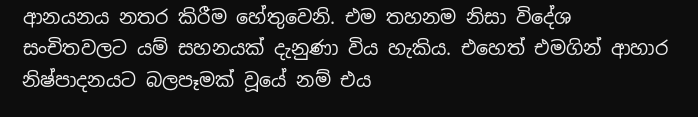ආනයනය නතර කිරීම හේතුවෙනි. එම තහනම නිසා විදේශ සංචිතවලට යම් සහනයක් දැනුණා විය හැකිය. එහෙත් එමගින් ආහාර නිෂ්පාදනයට බලපෑමක් වූයේ නම් එය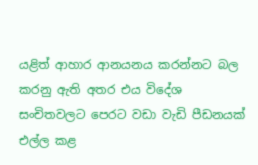යළිත් ආහාර ආනයනය කරන්නට බල කරනු ඇති අතර එය විදේශ සංචිතවලට පෙරට වඩා වැඩි පීඩනයක් එල්ල කළ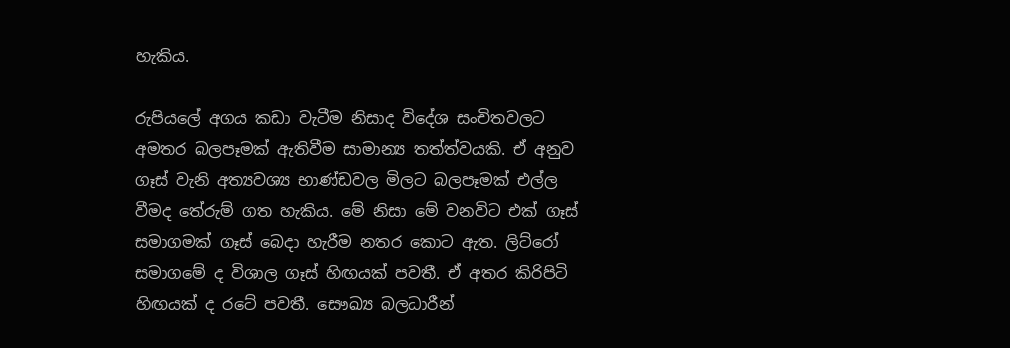හැකිය.

රුපියලේ අගය කඩා වැටීම නිසාද විදේශ සංචිතවලට අමතර බලපෑමක් ඇතිවීම සාමාන්‍ය තත්ත්වයකි. ඒ අනුව ගෑස් වැනි අත්‍යවශ්‍ය භාණ්ඩවල මිලට බලපෑමක් එල්ල වීමද තේරුම් ගත හැකිය. මේ නිසා මේ වනවිට එක් ගෑස් සමාගමක් ගෑස් බෙදා හැරීම නතර කොට ඇත. ලිට්රෝ සමාගමේ ද විශාල ගෑස් හිඟයක් පවතී. ඒ අතර කිරිපිටි හිඟයක් ද රටේ පවතී. සෞඛ්‍ය බලධාරීන්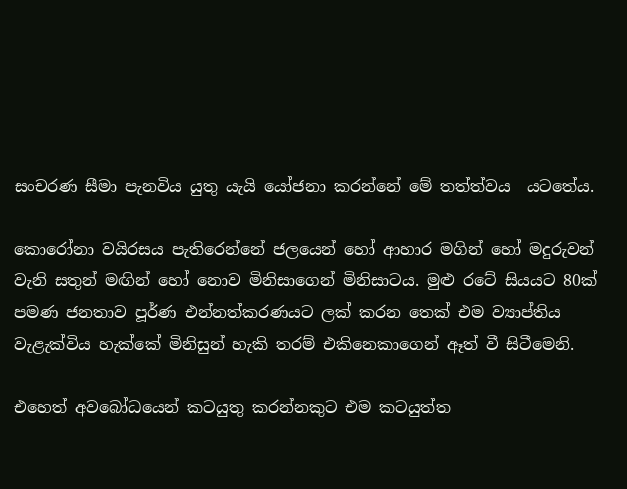සංචරණ සීමා පැනවිය යුතු යැයි යෝජනා කරන්නේ මේ තත්ත්වය  යටතේය.

කොරෝනා වයිරසය පැතිරෙන්නේ ජලයෙන් හෝ ආහාර මගින් හෝ මදුරුවන් වැනි සතුන් මඟින් හෝ නොව මිනිසාගෙන් මිනිසාටය. මුළු රටේ සියයට 80ක් පමණ ජනතාව පූර්ණ එන්නත්කරණයට ලක් කරන තෙක් එම ව්‍යාප්තිය වැළැක්විය හැක්කේ මිනිසුන් හැකි තරම් එකිනෙකාගෙන් ඈත් වී සිටීමෙනි.

එහෙත් අවබෝධයෙන් කටයුතු කරන්නකුට එම කටයුත්ත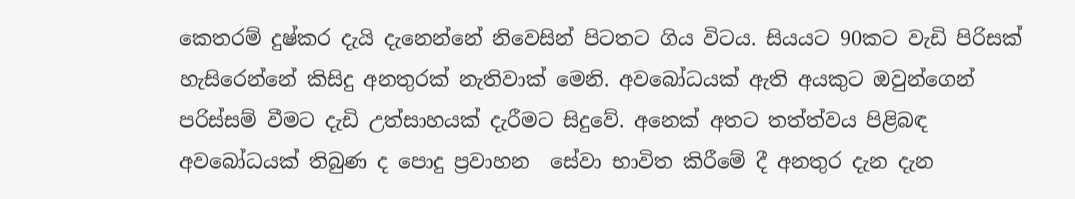කෙතරම් දුෂ්කර දැයි දැනෙන්නේ නිවෙසින් පිටතට ගිය විටය. සියයට 90කට වැඩි පිරිසක් හැසිරෙන්නේ කිසිදු අනතුරක් නැතිවාක් මෙනි. අවබෝධයක් ඇති අයකුට ඔවුන්ගෙන් පරිස්සම් වීමට දැඩි උත්සාහයක් දැරීමට සිදුවේ. අනෙක් අතට තත්ත්වය පිළිබඳ අවබෝධයක් තිබුණ ද පොදු ප්‍රවාහන  සේවා භාවිත කිරීමේ දී අනතුර දැන දැන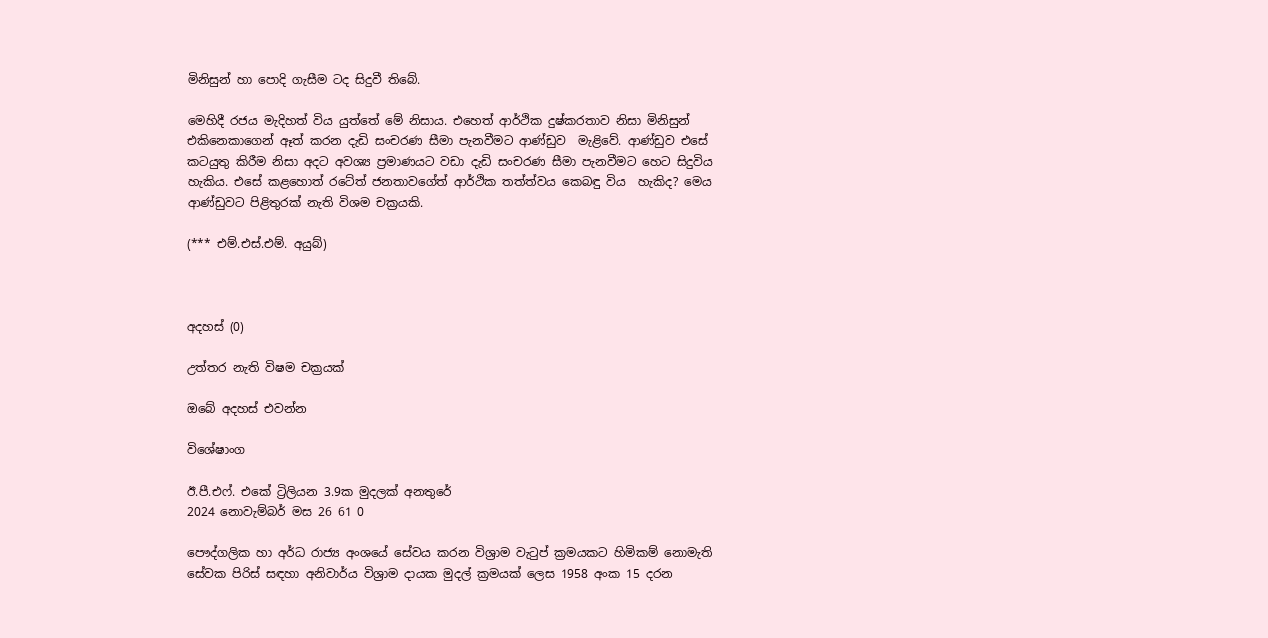මිනිසුන් හා පොදි ගැසීම ටද සිදුවී තිබේ.

මෙහිදී රජය මැදිහත් විය යුත්තේ මේ නිසාය. එහෙත් ආර්ථික දුෂ්කරතාව නිසා මිනිසුන් එකිනෙකාගෙන් ඈත් කරන දැඩි සංචරණ සීමා පැනවීමට ආණ්ඩුව  මැළිවේ. ආණ්ඩුව එසේ කටයුතු කිරීම නිසා අදට අවශ්‍ය ප්‍රමාණයට වඩා දැඩි සංචරණ සීමා පැනවීමට හෙට සිදුවිය හැකිය. එසේ කළහොත් රටේත් ජනතාවගේත් ආර්ථික තත්ත්වය කෙබඳු විය  හැකිද? මෙය ආණ්ඩුවට පිළිතුරක් නැති විශම චක්‍රයකි.

(*** එම්.එස්.එම්. අයුබ්)



අදහස් (0)

උත්තර නැති විෂම චක්‍රයක්

ඔබේ අදහස් එවන්න

විශේෂාංග

ඊ.පී.එෆ්. එකේ ට්‍රිලියන 3.9ක මුදලක් අනතුරේ
2024 නොවැම්බර් මස 26 61 0

පෞද්ගලික හා අර්ධ රාජ්‍ය අංශයේ සේවය කරන විශ්‍රාම වැටුප් ක්‍රමයකට හිමිකම් නොමැති සේවක පිරිස් සඳහා අනිවාර්ය විශ්‍රාම දායක මුදල් ක්‍රමයක් ලෙස 1958 අංක 15 දරන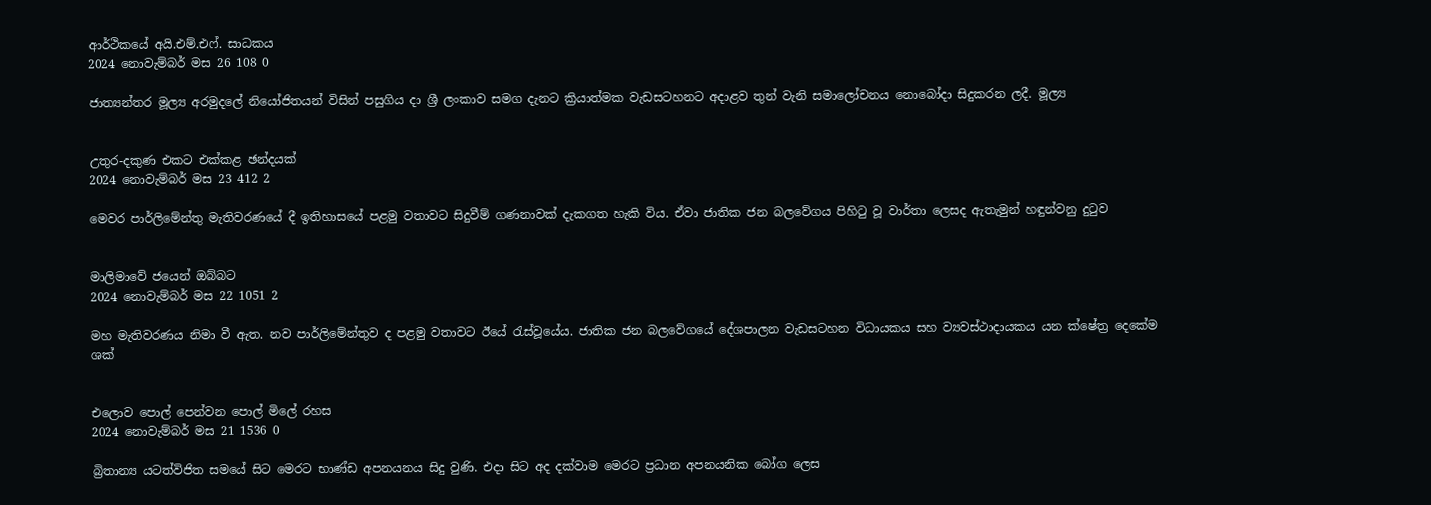ආර්ථිකයේ අයි.එම්.එෆ්. සාධකය
2024 නොවැම්බර් මස 26 108 0

ජාත්‍යන්තර මූල්‍ය අරමුදලේ නියෝජිතයන් විසින් පසුගිය දා ශ්‍රී ලංකාව සමග දැනට ක්‍රියාත්මක වැඩසටහනට අදාළව තුන් වැනි සමාලෝචනය නොබෝදා සිදුකරන ලදී. මූල්‍ය


උතුර-දකුණ එකට එක්කළ ඡන්දයක්
2024 නොවැම්බර් මස 23 412 2

මෙවර පාර්ලිමේන්තු මැතිවරණයේ දී ඉතිහාසයේ පළමු වතාවට සිදුවීම් ගණනාවක් දැකගත හැකි විය. ඒවා ජාතික ජන බලවේගය පිහිටු වූ වාර්තා ලෙසද ඇතැමුන් හඳුන්වනු දුටුව


මාලිමාවේ ජයෙන් ඔබ්බට
2024 නොවැම්බර් මස 22 1051 2

මහ මැතිවරණය නිමා වී ඇත. නව පාර්ලිමේන්තුව ද පළමු වතාවට ඊයේ රැස්වූයේය. ජාතික ජන බලවේගයේ දේශපාලන වැඩසටහන විධායකය සහ ව්‍යවස්ථාදායකය යන ක්ෂේත්‍ර දෙකේම ශක්


එලොව පොල් පෙන්වන පොල් මිලේ රහස
2024 නොවැම්බර් මස 21 1536 0

බ්‍රිතාන්‍ය යටත්විජිත සමයේ සිට මෙරට භාණ්ඩ අපනයනය සිදු වුණි. එදා සිට අද දක්වාම මෙරට ප්‍රධාන අපනයනික බෝග ලෙස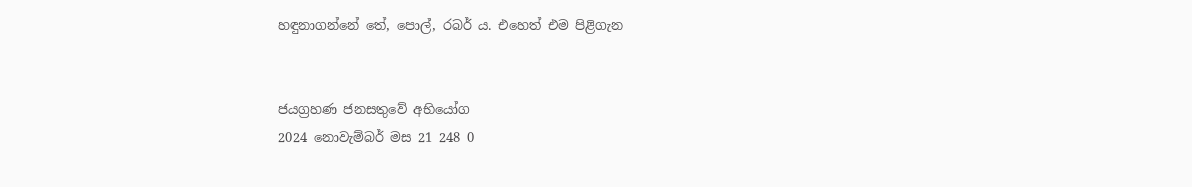හඳුනාගන්නේ තේ, පොල්, රබර් ය. එහෙත් එම පිළිගැන


ජයග්‍රහණ ජනසතුවේ අභියෝග
2024 නොවැම්බර් මස 21 248 0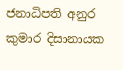ජනාධිපති අනුර කුමාර දිසානායක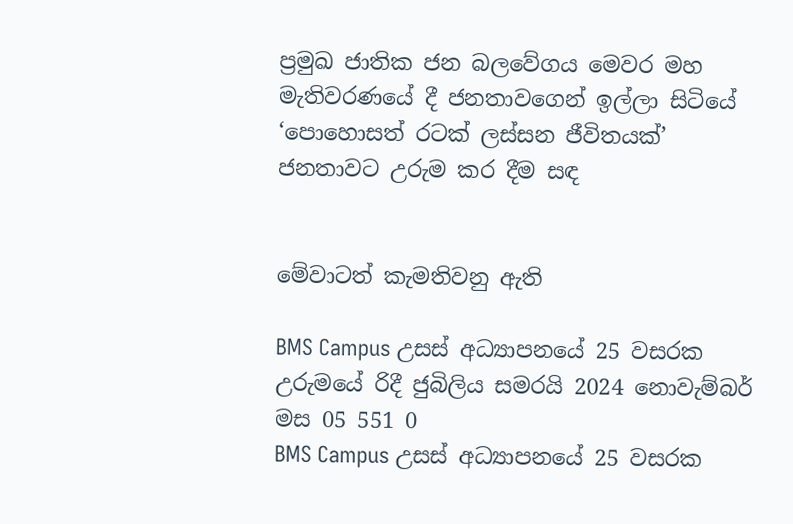ප්‍රමුඛ ජාතික ජන බලවේගය මෙවර මහ මැතිවරණයේ දී ජනතාවගෙන් ඉල්ලා සිටියේ ‘පොහොසත් රටක් ලස්සන ජීවිතයක්’ ජනතාවට උරුම කර දීම සඳ


මේවාටත් කැමතිවනු ඇති

BMS Campus උසස් අධ්‍යාපනයේ 25 වසරක උරුමයේ රිදී ජුබිලිය සමරයි 2024 නොවැම්බර් මස 05 551 0
BMS Campus උසස් අධ්‍යාපනයේ 25 වසරක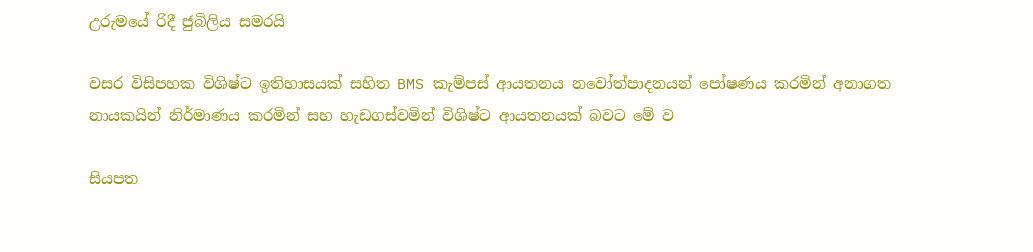උරුමයේ රිදී ජුබිලිය සමරයි

වසර විසිපහක විශිෂ්ට ඉතිහාසයක් සහිත BMS කැම්පස් ආයතනය නවෝත්පාදනයන් පෝෂණය කරමින් අනාගත නායකයින් නිර්මාණය කරමින් සහ හැඩගස්වමින් විශිෂ්ට ආයතනයක් බවට මේ ව

සියපත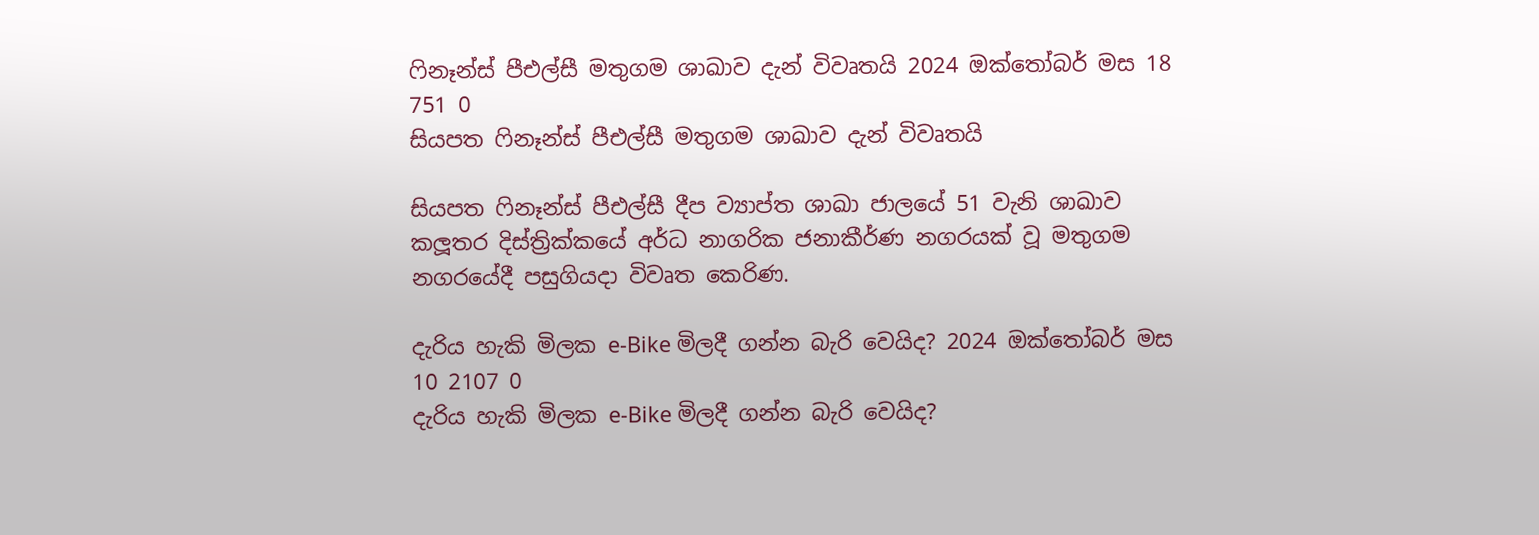ෆිනෑන්ස් පීඑල්සී මතුගම ශාඛාව දැන් විවෘතයි 2024 ඔක්තෝබර් මස 18 751 0
සියපත ෆිනෑන්ස් පීඑල්සී මතුගම ශාඛාව දැන් විවෘතයි

සියපත ෆිනෑන්ස් පීඑල්සී දීප ව්‍යාප්ත ශාඛා ජාලයේ 51 වැනි ශාඛාව කලූතර දිස්ත්‍රික්කයේ අර්ධ නාගරික ජනාකීර්ණ නගරයක් වූ මතුගම නගරයේදී පසුගියදා විවෘත කෙරිණ.

දැරිය හැකි මිලක e-Bike මිලදී ගන්න බැරි වෙයිද? 2024 ඔක්තෝබර් මස 10 2107 0
දැරිය හැකි මිලක e-Bike මිලදී ගන්න බැරි වෙයිද?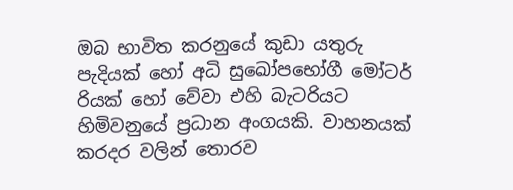ඔබ භාවිත කරනුයේ කුඩා යතුරු පැදියක් හෝ අධි සුඛෝපභෝගී මෝටර් රියක් හෝ වේවා එහි බැටරියට හිමිවනුයේ ප්‍රධාන අංගයකි. වාහනයක් කරදර වලින් තොරව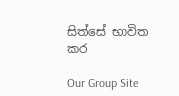සිත්සේ භාවිත කර

Our Group Site